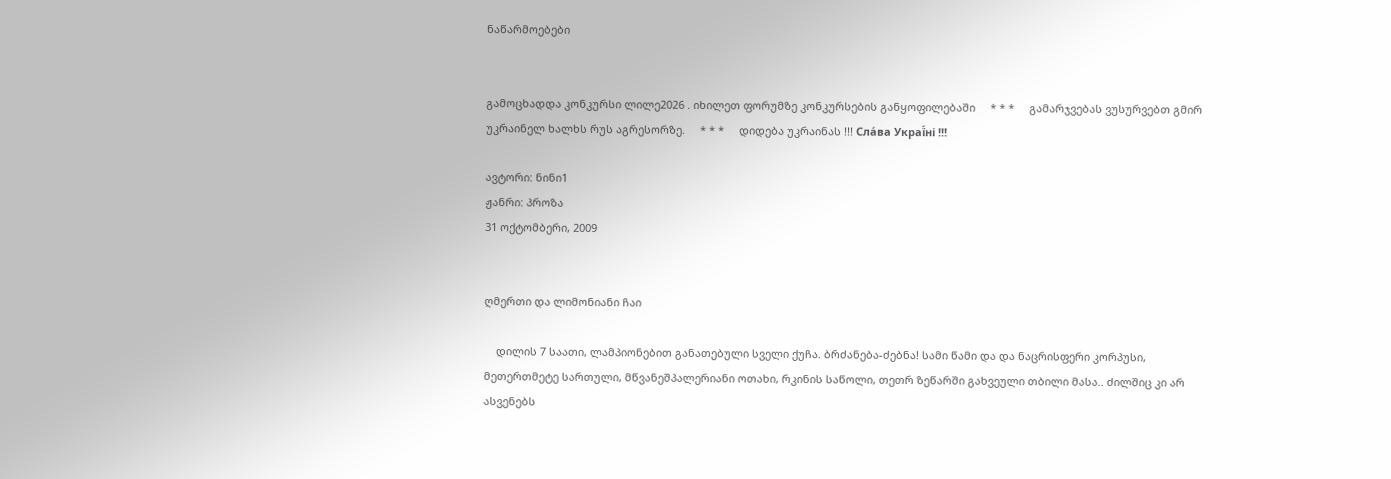ნაწარმოებები


გამოცხადდა კონკურსი ლილე2026 . იხილეთ ფორუმზე კონკურსების განყოფილებაში     * * *     გამარჯვებას ვუსურვებთ გმირ უკრაინელ ხალხს რუს აგრესორზე.     * * *     დიდება უკრაინას !!! Сла́ва Украї́ні !!!

ავტორი: ნინი1
ჟანრი: პროზა
31 ოქტომბერი, 2009


ღმერთი და ლიმონიანი ჩაი

    დილის 7 საათი, ლამპიონებით განათებული სველი ქუჩა. ბრძანება-ძებნა! სამი წამი და და ნაცრისფერი კორპუსი, მეთერთმეტე სართული, მწვანეშპალერიანი ოთახი, რკინის საწოლი, თეთრ ზეწარში გახვეული თბილი მასა.. ძილშიც კი არ ასვენებს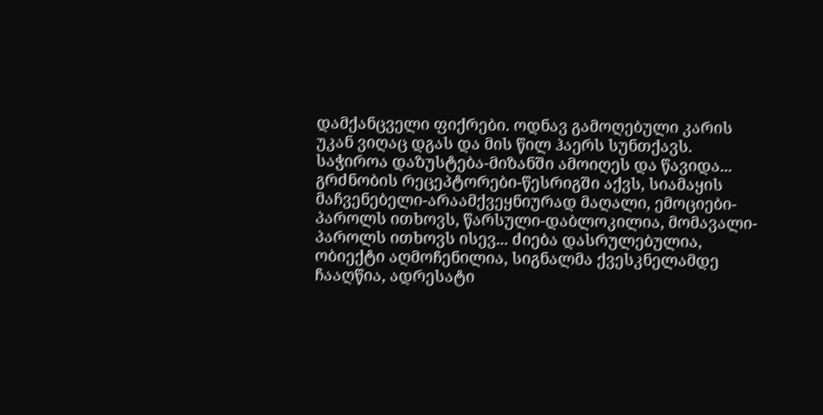დამქანცველი ფიქრები. ოდნავ გამოღებული კარის უკან ვიღაც დგას და მის წილ ჰაერს სუნთქავს. საჭიროა დაზუსტება-მიზანში ამოიღეს და წავიდა... გრძნობის რეცეპტორები-წესრიგში აქვს, სიამაყის მაჩვენებელი-არაამქვეყნიურად მაღალი, ემოციები-პაროლს ითხოვს, წარსული-დაბლოკილია, მომავალი-პაროლს ითხოვს ისევ... ძიება დასრულებულია, ობიექტი აღმოჩენილია, სიგნალმა ქვესკნელამდე ჩააღწია, ადრესატი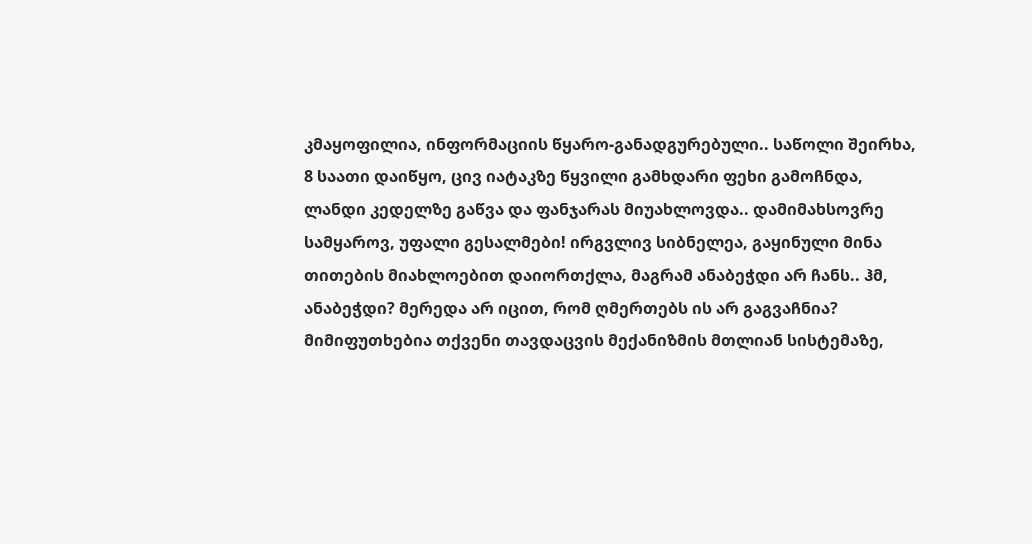კმაყოფილია, ინფორმაციის წყარო-განადგურებული.. საწოლი შეირხა, 8 საათი დაიწყო, ცივ იატაკზე წყვილი გამხდარი ფეხი გამოჩნდა, ლანდი კედელზე გაწვა და ფანჯარას მიუახლოვდა.. დამიმახსოვრე სამყაროვ, უფალი გესალმები! ირგვლივ სიბნელეა, გაყინული მინა თითების მიახლოებით დაიორთქლა, მაგრამ ანაბეჭდი არ ჩანს.. ჰმ, ანაბეჭდი? მერედა არ იცით, რომ ღმერთებს ის არ გაგვაჩნია? მიმიფუთხებია თქვენი თავდაცვის მექანიზმის მთლიან სისტემაზე,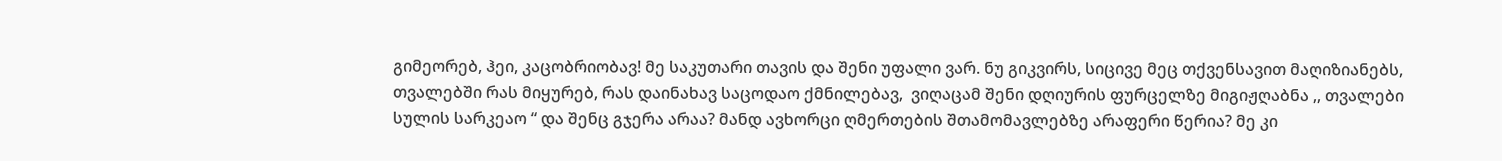გიმეორებ, ჰეი, კაცობრიობავ! მე საკუთარი თავის და შენი უფალი ვარ. ნუ გიკვირს, სიცივე მეც თქვენსავით მაღიზიანებს, თვალებში რას მიყურებ, რას დაინახავ საცოდაო ქმნილებავ,  ვიღაცამ შენი დღიურის ფურცელზე მიგიჟღაბნა ,, თვალები სულის სარკეაო “ და შენც გჯერა არაა? მანდ ავხორცი ღმერთების შთამომავლებზე არაფერი წერია? მე კი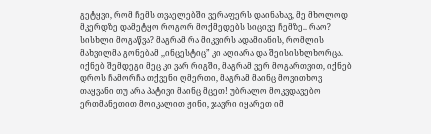გეტყვი, რომ ჩემს თვაელებში ვერაფერს დაინახავ, მე მხოლოდ მკერდზე დამეტყო როგორ მოქმედებს სიცივე ჩემზე.. რაო? სისხლი მოგაწვა? მაგრამ რა მიკვირს ადამიანის, რომლის მახვილმა გონებამ ,,ინცესტიც” კი აღიარა და შეისისხლხორცა. იქნებ შემდეგი მეც კი ვარ რიგში, მაგრამ ვერ მოგართვით, იქნებ დროს ჩამორჩა თქვენი ღმერთი, მაგრამ მაინც მოვითხოვ თაყვანი თუ არა პატივი მაინც მცეთ! უბრალო მოკვდავებო ერთმანეთით მოიკალით ჟინი, ჯავრი იყარეთ იმ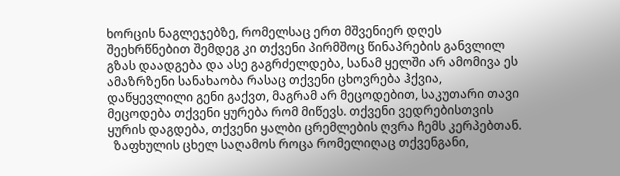ხორცის ნაგლეჯებზე, რომელსაც ერთ მშვენიერ დღეს შეეხრწნებით შემდეგ კი თქვენი პირმშოც წინაპრების განვლილ გზას დაადგება და ასე გაგრძელდება, სანამ ყელში არ ამომივა ეს ამაზრზენი სანახაობა რასაც თქვენი ცხოვრება ჰქვია, დაწყევლილი გენი გაქვთ, მაგრამ არ მეცოდებით, საკუთარი თავი მეცოდება თქვენი ყურება რომ მიწევს. თქვენი ვედრებისთვის ყურის დაგდება, თქვენი ყალბი ცრემლების ღვრა ჩემს კერპებთან.
  ზაფხულის ცხელ საღამოს როცა რომელიღაც თქვენგანი,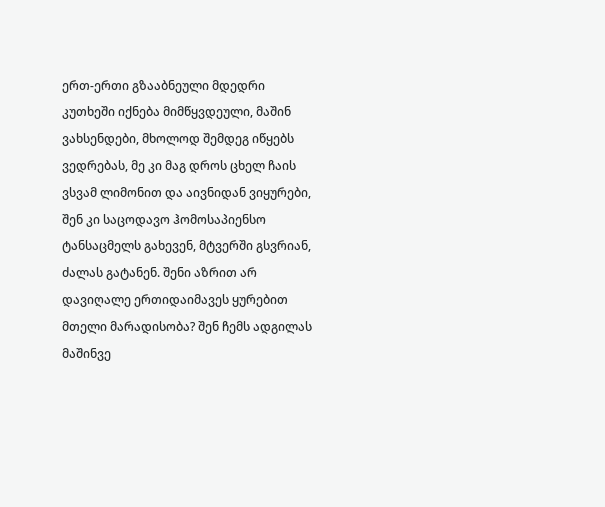ერთ-ერთი გზააბნეული მდედრი კუთხეში იქნება მიმწყვდეული, მაშინ ვახსენდები, მხოლოდ შემდეგ იწყებს ვედრებას, მე კი მაგ დროს ცხელ ჩაის ვსვამ ლიმონით და აივნიდან ვიყურები, შენ კი საცოდავო ჰომოსაპიენსო ტანსაცმელს გახევენ, მტვერში გსვრიან, ძალას გატანენ. შენი აზრით არ დავიღალე ერთიდაიმავეს ყურებით მთელი მარადისობა? შენ ჩემს ადგილას მაშინვე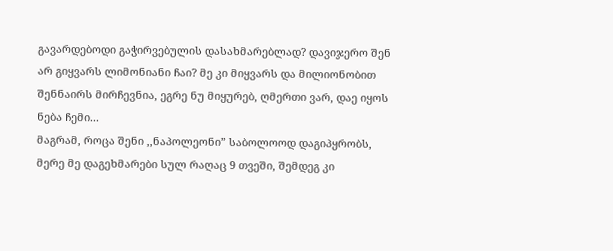გავარდებოდი გაჭირვებულის დასახმარებლად? დავიჯერო შენ არ გიყვარს ლიმონიანი ჩაი? მე კი მიყვარს და მილიონობით შენნაირს მირჩევნია, ეგრე ნუ მიყურებ, ღმერთი ვარ, დაე იყოს ნება ჩემი...
მაგრამ, როცა შენი ,,ნაპოლეონი” საბოლოოდ დაგიპყრობს, მერე მე დაგეხმარები სულ რაღაც 9 თვეში, შემდეგ კი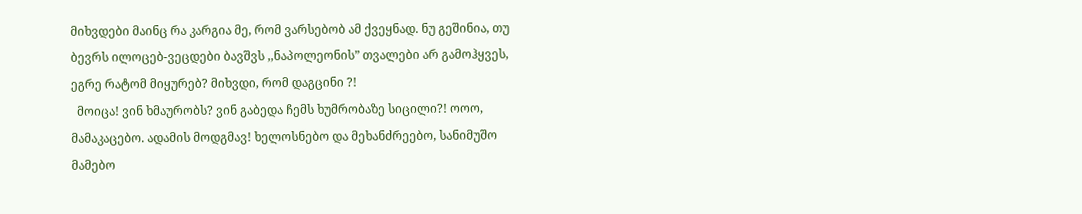მიხვდები მაინც რა კარგია მე, რომ ვარსებობ ამ ქვეყნად. ნუ გეშინია, თუ ბევრს ილოცებ-ვეცდები ბავშვს ,,ნაპოლეონის” თვალები არ გამოჰყვეს, ეგრე რატომ მიყურებ? მიხვდი, რომ დაგცინი ?!
  მოიცა! ვინ ხმაურობს? ვინ გაბედა ჩემს ხუმრობაზე სიცილი?! ოოო, მამაკაცებო. ადამის მოდგმავ! ხელოსნებო და მეხანძრეებო, სანიმუშო მამებო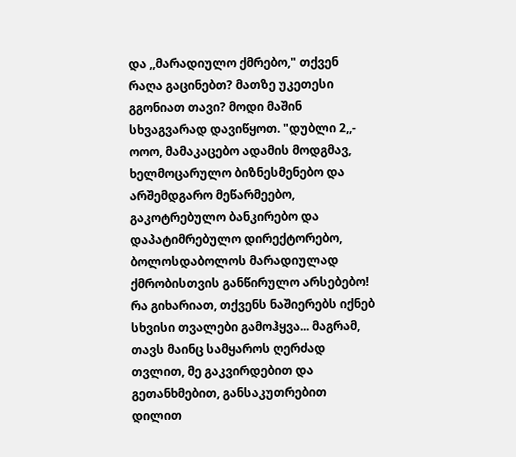და ,,მარადიულო ქმრებო," თქვენ რაღა გაცინებთ? მათზე უკეთესი გგონიათ თავი? მოდი მაშინ სხვაგვარად დავიწყოთ. "დუბლი 2,,- ოოო, მამაკაცებო ადამის მოდგმავ, ხელმოცარულო ბიზნესმენებო და არშემდგარო მეწარმეებო, გაკოტრებულო ბანკირებო და დაპატიმრებულო დირექტორებო, ბოლოსდაბოლოს მარადიულად ქმრობისთვის განწირულო არსებებო! რა გიხარიათ, თქვენს ნაშიერებს იქნებ სხვისი თვალები გამოჰყვა... მაგრამ, თავს მაინც სამყაროს ღერძად თვლით, მე გაკვირდებით და გეთანხმებით, განსაკუთრებით დილით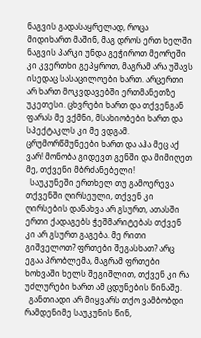ნაგვის გადასაყრელად, როცა მიდიხართ მაშინ, მაგ დროს ერთ ხელში ნაგვის პარკი უნდა გეჭიროთ მეორეში კი კვერთხი გეპყროთ, მაგრამ არა უშავს ისედაც სასაცილოები ხართ. არცერთი არ ხართ მოკვდავებში ერთმანეთზე უკეთესი. ცხვრები ხართ და თქვენგან ფარას მე ვქმნი, მსახიობები ხართ და სპექტაკლს კი მე ვდგამ. ცრუმორწმუნეები ხართ და აჰა მეც აქ ვარ! მონობა გიდევთ გენში და მიმიღეთ მე, თქვენი მბრძანებელი!
  საუკუნეში ერთხელ თუ გამოერევა თქვენში ღირსეული, თქვენ კი ღირსების დანახვა არ გსურთ, ათასში ერთი ქადაგებს ჭეშმარიტებას თქვენ კი არ გსურთ გაგება. მე რითი გიშველოთ? ფრთები შეგასხათ? არც ეგაა პრობლემა, მაგრამ ფრთები ხოხვაში ხელს შეგიშლით, თქვენ კი რა უძლურები ხართ ამ ცდუნების წინაშე.
  განთიადი არ მიყვარს თქო ვამბობდი რამდენიმე საუკუნის წინ,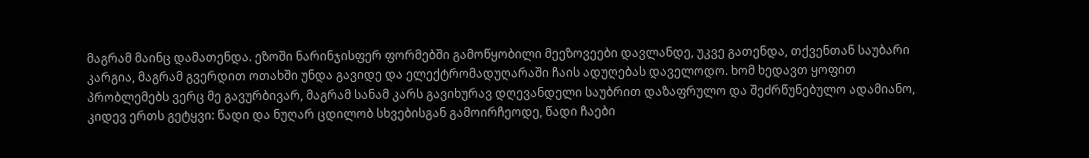მაგრამ მაინც დამათენდა. ეზოში ნარინჯისფერ ფორმებში გამოწყობილი მეეზოვეები დავლანდე, უკვე გათენდა, თქვენთან საუბარი კარგია, მაგრამ გვერდით ოთახში უნდა გავიდე და ელექტრომადუღარაში ჩაის ადუღებას დაველოდო. ხომ ხედავთ ყოფით პრობლემებს ვერც მე გავურბივარ, მაგრამ სანამ კარს გავიხურავ დღევანდელი საუბრით დაზაფრულო და შეძრწუნებულო ადამიანო, კიდევ ერთს გეტყვი: წადი და ნუღარ ცდილობ სხვებისგან გამოირჩეოდე, წადი ჩაები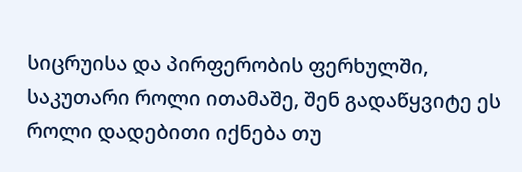სიცრუისა და პირფერობის ფერხულში, საკუთარი როლი ითამაშე, შენ გადაწყვიტე ეს როლი დადებითი იქნება თუ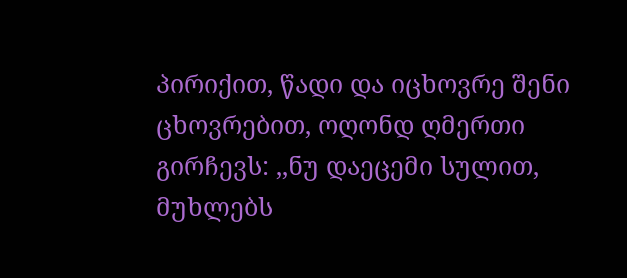პირიქით, წადი და იცხოვრე შენი ცხოვრებით, ოღონდ ღმერთი გირჩევს: ,,ნუ დაეცემი სულით, მუხლებს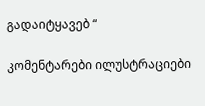გადაიტყავებ “

კომენტარები ილუსტრაციები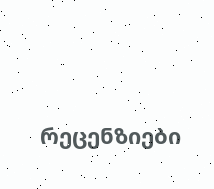რეცენზიები